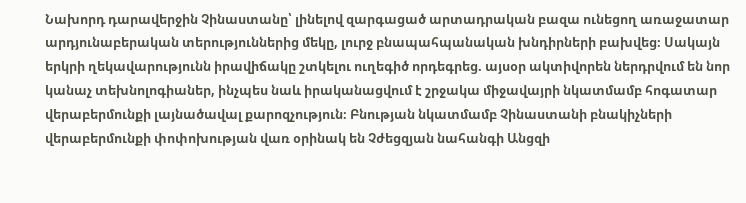Նախորդ դարավերջին Չինաստանը՝ լինելով զարգացած արտադրական բազա ունեցող առաջատար արդյունաբերական տերություններից մեկը, լուրջ բնապահպանական խնդիրների բախվեց։ Սակայն երկրի ղեկավարությունն իրավիճակը շտկելու ուղեգիծ որդեգրեց. այսօր ակտիվորեն ներդրվում են նոր կանաչ տեխնոլոգիաներ, ինչպես նաև իրականացվում է շրջակա միջավայրի նկատմամբ հոգատար վերաբերմունքի լայնածավալ քարոզչություն։ Բնության նկատմամբ Չինաստանի բնակիչների վերաբերմունքի փոփոխության վառ օրինակ են Չժեցզյան նահանգի Անցզի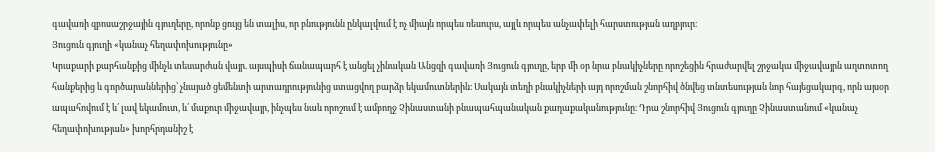գավառի զբոսաշրջային գյուղերը, որոնք ցույց են տալիս, որ բնությունն ընկալվում է ոչ միայն որպես ռեսուրս, այլև որպես անչափելի հարստության աղբյուր։
Յուցուն գյուղի «կանաչ հեղափոխությունը»
Կրաքարի քարհանքից մինչև տեսարժան վայր. այսպիսի ճանապարհ է անցել չինական Անցզի գավառի Յուցուն գյուղը, երբ մի օր նրա բնակիչները որոշեցին հրաժարվել շրջակա միջավայրն աղտոտող հանքերից և գործարաններից՝ չնայած ցեմենտի արտադրությունից ստացվող բարձր եկամուտներին։ Սակայն տեղի բնակիչների այդ որոշման շնորհիվ ծնվեց տնտեսության նոր հայեցակարգ, որն այսօր ապահովում է և՛ լավ եկամուտ, և՛ մաքուր միջավայր, ինչպես նաև որոշում է ամբողջ Չինաստանի բնապահպանական քաղաքականությունը։ Դրա շնորհիվ Յուցուն գյուղը Չինաստանում «կանաչ հեղափոխության» խորհրդանիշ է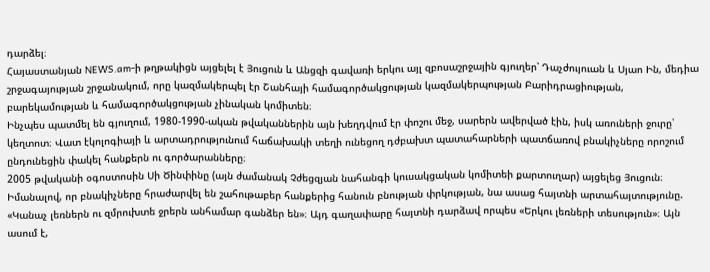դարձել։
Հայաստանյան NEWS.am-ի թղթակիցն այցելել է Յուցուն և Անցզի գավառի երկու այլ զբոսաշրջային գյուղեր՝ Դաչժույուան և Սյաո Ին, մեդիա շրջագայության շրջանակում, որը կազմակերպել էր Շանհայի համագործակցության կազմակերպության Բարիդրացիության, բարեկամության և համագործակցության չինական կոմիտեն։
Ինչպես պատմել են գյուղում, 1980-1990-ական թվականներին այն խեղդվում էր փոշու մեջ, սարերն ավերված էին, իսկ առուների ջուրը՝ կեղտոտ։ Վատ էկոլոգիայի և արտադրությունում հաճախակի տեղի ունեցող դժբախտ պատահարների պատճառով բնակիչները որոշում ընդունեցին փակել հանքերն ու գործարանները։
2005 թվականի օգոստոսին Սի Ծինփինը (այն ժամանակ Չժեցզյան նահանգի կուսակցական կոմիտեի քարտուղար) այցելեց Յուցուն։ Իմանալով, որ բնակիչները հրաժարվել են շահութաբեր հանքերից հանուն բնության փրկության, նա ասաց հայտնի արտահայտությունը. «Կանաչ լեռներն ու զմրուխտե ջրերն անհամար գանձեր են»։ Այդ գաղափարը հայտնի դարձավ որպես «Երկու լեռների տեսություն»։ Այն ասում է,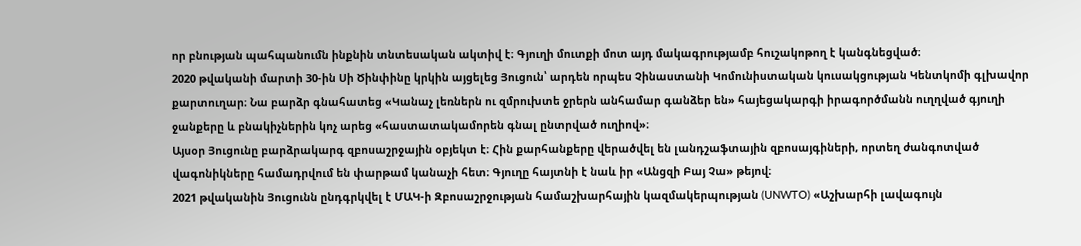որ բնության պահպանումն ինքնին տնտեսական ակտիվ է։ Գյուղի մուտքի մոտ այդ մակագրությամբ հուշակոթող է կանգնեցված։
2020 թվականի մարտի 30-ին Սի Ծինփինը կրկին այցելեց Յուցուն՝ արդեն որպես Չինաստանի Կոմունիստական կուսակցության Կենտկոմի գլխավոր քարտուղար։ Նա բարձր գնահատեց «Կանաչ լեռներն ու զմրուխտե ջրերն անհամար գանձեր են» հայեցակարգի իրագործմանն ուղղված գյուղի ջանքերը և բնակիչներին կոչ արեց «հաստատակամորեն գնալ ընտրված ուղիով»։
Այսօր Յուցունը բարձրակարգ զբոսաշրջային օբյեկտ է։ Հին քարհանքերը վերածվել են լանդշաֆտային զբոսայգիների, որտեղ ժանգոտված վագոնիկները համադրվում են փարթամ կանաչի հետ։ Գյուղը հայտնի է նաև իր «Անցզի Բայ Չա» թեյով։
2021 թվականին Յուցունն ընդգրկվել է ՄԱԿ-ի Զբոսաշրջության համաշխարհային կազմակերպության (UNWTO) «Աշխարհի լավագույն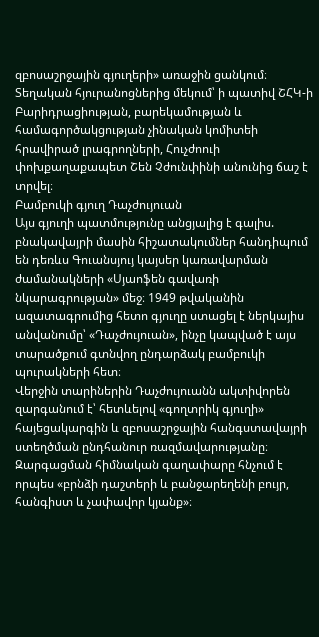զբոսաշրջային գյուղերի» առաջին ցանկում։
Տեղական հյուրանոցներից մեկում՝ ի պատիվ ՇՀԿ-ի Բարիդրացիության, բարեկամության և համագործակցության չինական կոմիտեի հրավիրած լրագրողների, Հուչժոուի փոխքաղաքապետ Շեն Չժունփինի անունից ճաշ է տրվել։
Բամբուկի գյուղ Դաչժույուան
Այս գյուղի պատմությունը անցյալից է գալիս. բնակավայրի մասին հիշատակումներ հանդիպում են դեռևս Գուանսյույ կայսեր կառավարման ժամանակների «Սյաոֆեն գավառի նկարագրության» մեջ։ 1949 թվականին ազատագրումից հետո գյուղը ստացել է ներկայիս անվանումը՝ «Դաչժույուան», ինչը կապված է այս տարածքում գտնվող ընդարձակ բամբուկի պուրակների հետ։
Վերջին տարիներին Դաչժույուանն ակտիվորեն զարգանում է՝ հետևելով «գողտրիկ գյուղի» հայեցակարգին և զբոսաշրջային հանգստավայրի ստեղծման ընդհանուր ռազմավարությանը։ Զարգացման հիմնական գաղափարը հնչում է որպես «բրնձի դաշտերի և բանջարեղենի բույր, հանգիստ և չափավոր կյանք»։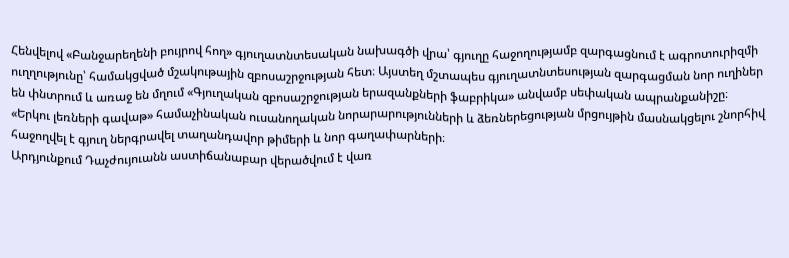Հենվելով «Բանջարեղենի բույրով հող» գյուղատնտեսական նախագծի վրա՝ գյուղը հաջողությամբ զարգացնում է ագրոտուրիզմի ուղղությունը՝ համակցված մշակութային զբոսաշրջության հետ։ Այստեղ մշտապես գյուղատնտեսության զարգացման նոր ուղիներ են փնտրում և առաջ են մղում «Գյուղական զբոսաշրջության երազանքների ֆաբրիկա» անվամբ սեփական ապրանքանիշը։
«Երկու լեռների գավաթ» համաչինական ուսանողական նորարարությունների և ձեռներեցության մրցույթին մասնակցելու շնորհիվ հաջողվել է գյուղ ներգրավել տաղանդավոր թիմերի և նոր գաղափարների։
Արդյունքում Դաչժույուանն աստիճանաբար վերածվում է վառ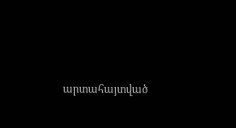արտահայտված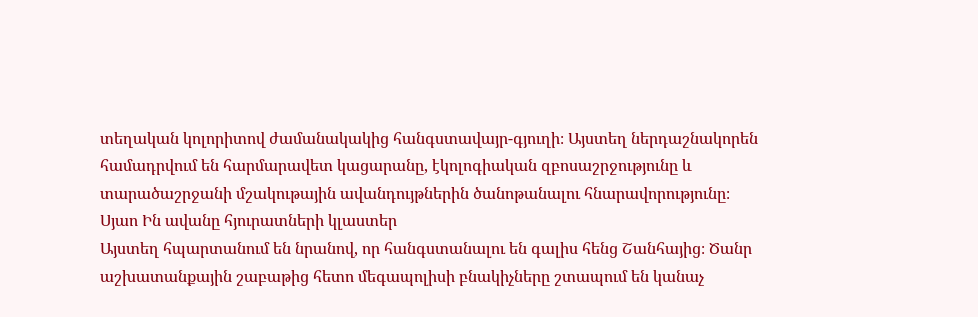տեղական կոլորիտով ժամանակակից հանգստավայր-գյուղի։ Այստեղ ներդաշնակորեն համադրվում են հարմարավետ կացարանը, էկոլոգիական զբոսաշրջությունը և տարածաշրջանի մշակութային ավանդույթներին ծանոթանալու հնարավորությունը։
Սյաո Ին ավանը հյուրատների կլաստեր
Այստեղ հպարտանում են նրանով, որ հանգստանալու են գալիս հենց Շանհայից։ Ծանր աշխատանքային շաբաթից հետո մեգապոլիսի բնակիչները շտապում են կանաչ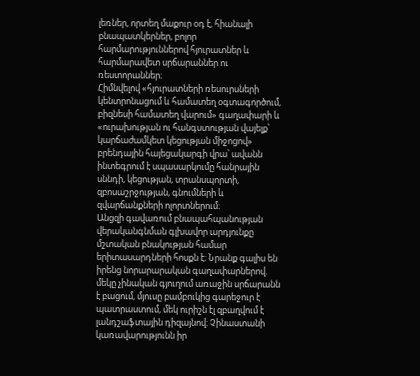լեռներ, որտեղ մաքուր օդ է, հիանալի բնապատկերներ, բոլոր հարմարություններով հյուրատներ և հարմարավետ սրճարաններ ու ռեստորաններ։
Հիմնվելով «հյուրատների ռեսուրսների կենտրոնացում և համատեղ օգտագործում, բիզնեսի համատեղ վարում» գաղափարի և «ուրախության ու հանգստության վայելք՝ կարճաժամկետ կեցության միջոցով» բրենդային հայեցակարգի վրա՝ ավանն ինտեգրում է սպասարկումը հանրային սննդի, կեցության, տրանսպորտի, զբոսաշրջության, գնումների և զվարճանքների ոլորտներում։
Անցզի գավառում բնապահպանության վերականգնման գլխավոր արդյունքը մշտական բնակության համար երիտասարդների հոսքն է։ Նրանք գալիս են իրենց նորարարական գաղափարներով. մեկը չինական գյուղում առաջին սրճարանն է բացում, մյուսը բամբուկից գարեջուր է պատրաստում, մեկ ուրիշն էլ զբաղվում է լանդշաֆտային դիզայնով։ Չինաստանի կառավարությունն իր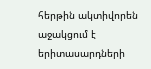հերթին ակտիվորեն աջակցում է երիտասարդների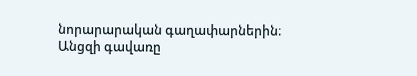նորարարական գաղափարներին։
Անցզի գավառը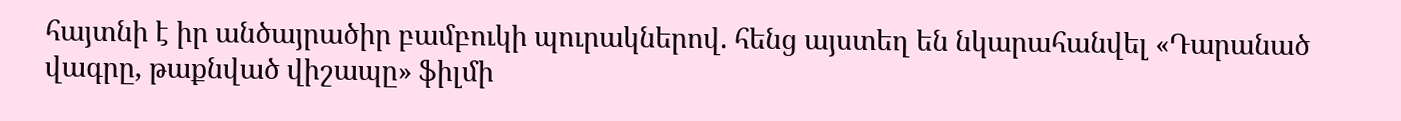հայտնի է իր անծայրածիր բամբուկի պուրակներով. հենց այստեղ են նկարահանվել «Դարանած վագրը, թաքնված վիշապը» ֆիլմի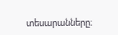տեսարանները։